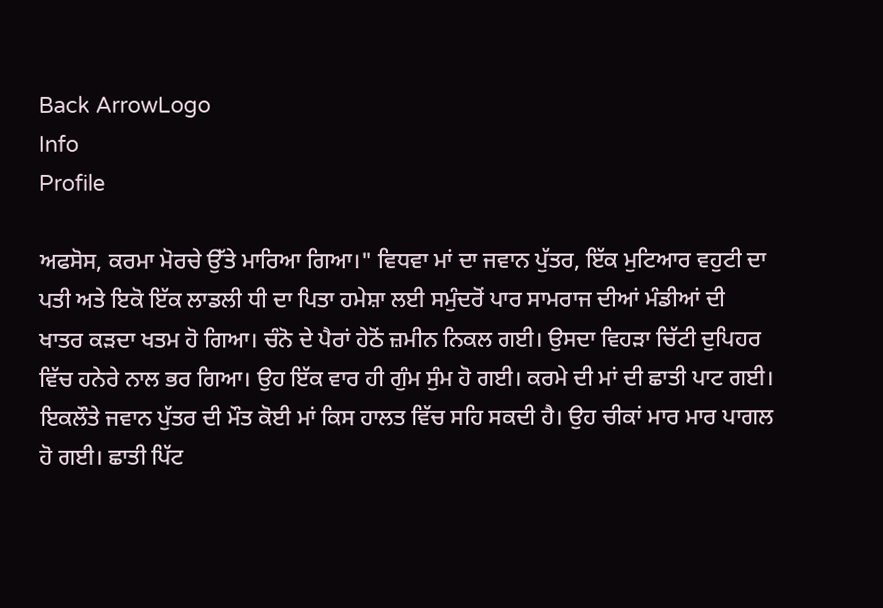Back ArrowLogo
Info
Profile

ਅਫਸੋਸ, ਕਰਮਾ ਮੋਰਚੇ ਉੱਤੇ ਮਾਰਿਆ ਗਿਆ।" ਵਿਧਵਾ ਮਾਂ ਦਾ ਜਵਾਨ ਪੁੱਤਰ, ਇੱਕ ਮੁਟਿਆਰ ਵਹੁਟੀ ਦਾ ਪਤੀ ਅਤੇ ਇਕੋ ਇੱਕ ਲਾਡਲੀ ਧੀ ਦਾ ਪਿਤਾ ਹਮੇਸ਼ਾ ਲਈ ਸਮੁੰਦਰੋਂ ਪਾਰ ਸਾਮਰਾਜ ਦੀਆਂ ਮੰਡੀਆਂ ਦੀ ਖਾਤਰ ਕੜਦਾ ਖਤਮ ਹੋ ਗਿਆ। ਚੰਨੋ ਦੇ ਪੈਰਾਂ ਹੇਠੋਂ ਜ਼ਮੀਨ ਨਿਕਲ ਗਈ। ਉਸਦਾ ਵਿਹੜਾ ਚਿੱਟੀ ਦੁਪਿਹਰ ਵਿੱਚ ਹਨੇਰੇ ਨਾਲ ਭਰ ਗਿਆ। ਉਹ ਇੱਕ ਵਾਰ ਹੀ ਗੁੰਮ ਸੁੰਮ ਹੋ ਗਈ। ਕਰਮੇ ਦੀ ਮਾਂ ਦੀ ਛਾਤੀ ਪਾਟ ਗਈ। ਇਕਲੌਤੇ ਜਵਾਨ ਪੁੱਤਰ ਦੀ ਮੌਤ ਕੋਈ ਮਾਂ ਕਿਸ ਹਾਲਤ ਵਿੱਚ ਸਹਿ ਸਕਦੀ ਹੈ। ਉਹ ਚੀਕਾਂ ਮਾਰ ਮਾਰ ਪਾਗਲ ਹੋ ਗਈ। ਛਾਤੀ ਪਿੱਟ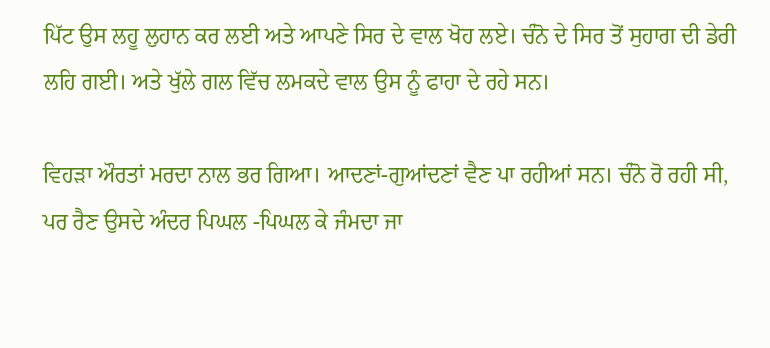ਪਿੱਟ ਉਸ ਲਹੂ ਲੁਹਾਨ ਕਰ ਲਈ ਅਤੇ ਆਪਣੇ ਸਿਰ ਦੇ ਵਾਲ ਖੋਹ ਲਏ। ਚੰਨੋ ਦੇ ਸਿਰ ਤੋਂ ਸੁਹਾਗ ਦੀ ਡੇਰੀ ਲਹਿ ਗਈ। ਅਤੇ ਖੁੱਲੇ ਗਲ ਵਿੱਚ ਲਮਕਦੇ ਵਾਲ ਉਸ ਨੂੰ ਫਾਹਾ ਦੇ ਰਹੇ ਸਨ।

ਵਿਹੜਾ ਔਰਤਾਂ ਮਰਦਾ ਨਾਲ ਭਰ ਗਿਆ। ਆਦਣਾਂ-ਗੁਆਂਦਣਾਂ ਵੈਣ ਪਾ ਰਹੀਆਂ ਸਨ। ਚੰਨੋ ਰੋ ਰਹੀ ਸੀ, ਪਰ ਰੈਣ ਉਸਦੇ ਅੰਦਰ ਪਿਘਲ -ਪਿਘਲ ਕੇ ਜੰਮਦਾ ਜਾ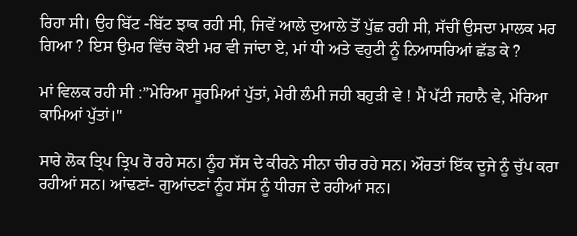ਰਿਹਾ ਸੀ। ਉਹ ਬਿੱਟ -ਬਿੱਟ ਝਾਕ ਰਹੀ ਸੀ, ਜਿਵੇਂ ਆਲੇ ਦੁਆਲੇ ਤੋਂ ਪੁੱਛ ਰਹੀ ਸੀ, ਸੱਚੀਂ ਉਸਦਾ ਮਾਲਕ ਮਰ ਗਿਆ ? ਇਸ ਉਮਰ ਵਿੱਚ ਕੋਈ ਮਰ ਵੀ ਜਾਂਦਾ ਏ, ਮਾਂ ਧੀ ਅਤੇ ਵਹੁਟੀ ਨੂੰ ਨਿਆਸਰਿਆਂ ਛੱਡ ਕੇ ?

ਮਾਂ ਵਿਲਕ ਰਹੀ ਸੀ :”ਮੇਰਿਆ ਸੂਰਮਿਆਂ ਪੁੱਤਾਂ, ਮੇਰੀ ਲੰਮੀ ਜਹੀ ਬਹੁੜੀ ਵੇ ! ਮੈਂ ਪੱਟੀ ਜਹਾਨੈ ਵੇ, ਮੇਰਿਆ ਕਾਮਿਆਂ ਪੁੱਤਾਂ।"

ਸਾਰੇ ਲੋਕ ਤ੍ਰਿਪ ਤ੍ਰਿਪ ਰੋ ਰਹੇ ਸਨ। ਨੂੰਹ ਸੱਸ ਦੇ ਕੀਰਨੇ ਸੀਨਾ ਚੀਰ ਰਹੇ ਸਨ। ਔਰਤਾਂ ਇੱਕ ਦੂਜੇ ਨੂੰ ਚੁੱਪ ਕਰਾ ਰਹੀਆਂ ਸਨ। ਆਂਢਣਾਂ- ਗੁਆਂਦਣਾਂ ਨੂੰਹ ਸੱਸ ਨੂੰ ਧੀਰਜ ਦੇ ਰਹੀਆਂ ਸਨ।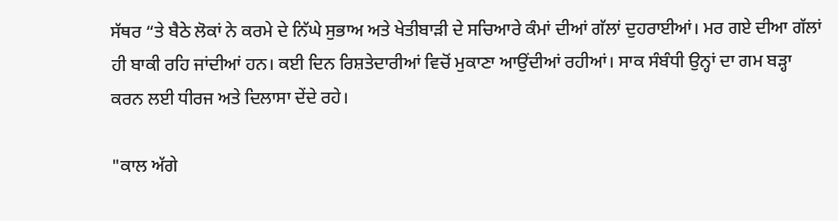ਸੱਥਰ “ਤੇ ਬੈਠੇ ਲੋਕਾਂ ਨੇ ਕਰਮੇ ਦੇ ਨਿੱਘੇ ਸੁਭਾਅ ਅਤੇ ਖੇਤੀਬਾੜੀ ਦੇ ਸਚਿਆਰੇ ਕੰਮਾਂ ਦੀਆਂ ਗੱਲਾਂ ਦੁਹਰਾਈਆਂ। ਮਰ ਗਏ ਦੀਆ ਗੱਲਾਂ ਹੀ ਬਾਕੀ ਰਹਿ ਜਾਂਦੀਆਂ ਹਨ। ਕਈ ਦਿਨ ਰਿਸ਼ਤੇਦਾਰੀਆਂ ਵਿਚੋਂ ਮੁਕਾਣਾ ਆਉਂਦੀਆਂ ਰਹੀਆਂ। ਸਾਕ ਸੰਬੰਧੀ ਉਨ੍ਹਾਂ ਦਾ ਗਮ ਬੜ੍ਹਾ ਕਰਨ ਲਈ ਧੀਰਜ ਅਤੇ ਦਿਲਾਸਾ ਦੇਂਦੇ ਰਹੇ।

"ਕਾਲ ਅੱਗੇ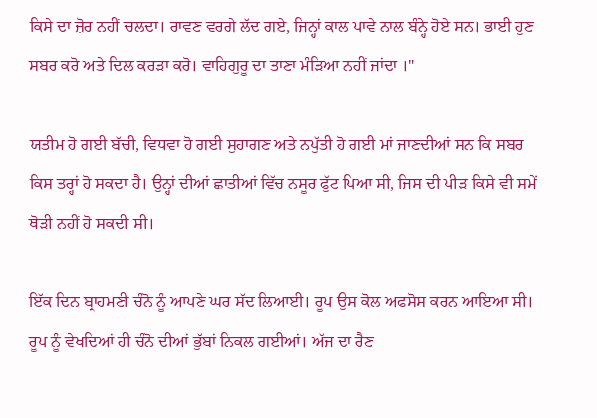ਕਿਸੇ ਦਾ ਜ਼ੋਰ ਨਹੀਂ ਚਲਦਾ। ਰਾਵਣ ਵਰਗੇ ਲੱਦ ਗਏ, ਜਿਨ੍ਹਾਂ ਕਾਲ ਪਾਵੇ ਨਾਲ ਬੰਨ੍ਹੇ ਹੋਏ ਸਨ। ਭਾਈ ਹੁਣ ਸਬਰ ਕਰੋ ਅਤੇ ਦਿਲ ਕਰੜਾ ਕਰੋ। ਵਾਹਿਗੁਰੂ ਦਾ ਤਾਣਾ ਮੰੜਿਆ ਨਹੀਂ ਜਾਂਦਾ ।"

ਯਤੀਮ ਹੋ ਗਈ ਬੱਚੀ, ਵਿਧਵਾ ਹੋ ਗਈ ਸੁਹਾਗਣ ਅਤੇ ਨਪੁੱਤੀ ਹੋ ਗਈ ਮਾਂ ਜਾਣਦੀਆਂ ਸਨ ਕਿ ਸਬਰ ਕਿਸ ਤਰ੍ਹਾਂ ਹੋ ਸਕਦਾ ਹੈ। ਉਨ੍ਹਾਂ ਦੀਆਂ ਛਾਤੀਆਂ ਵਿੱਚ ਨਸੂਰ ਫੁੱਟ ਪਿਆ ਸੀ, ਜਿਸ ਦੀ ਪੀੜ ਕਿਸੇ ਵੀ ਸਮੇਂ ਥੋੜੀ ਨਹੀਂ ਹੋ ਸਕਦੀ ਸੀ।

ਇੱਕ ਦਿਨ ਬ੍ਰਾਹਮਣੀ ਚੰਨੋ ਨੂੰ ਆਪਣੇ ਘਰ ਸੱਦ ਲਿਆਈ। ਰੂਪ ਉਸ ਕੋਲ ਅਫਸੋਸ ਕਰਨ ਆਇਆ ਸੀ। ਰੂਪ ਨੂੰ ਵੇਖਦਿਆਂ ਹੀ ਚੰਨੋ ਦੀਆਂ ਭੁੱਬਾਂ ਨਿਕਲ ਗਈਆਂ। ਅੱਜ ਦਾ ਰੈਣ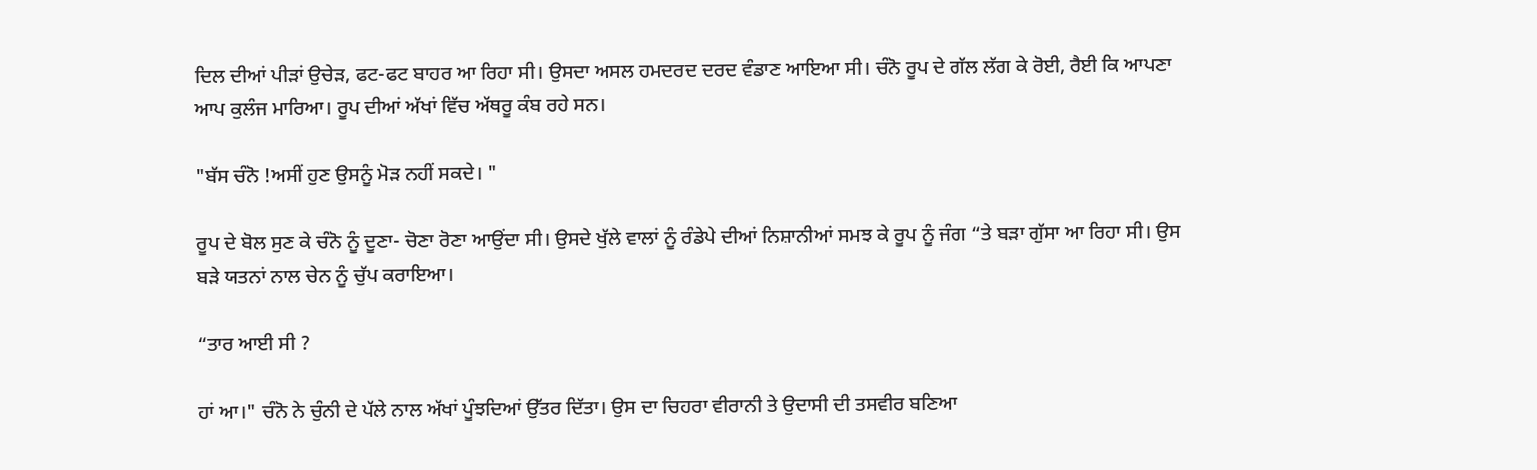ਦਿਲ ਦੀਆਂ ਪੀੜਾਂ ਉਚੇੜ, ਫਟ-ਫਟ ਬਾਹਰ ਆ ਰਿਹਾ ਸੀ। ਉਸਦਾ ਅਸਲ ਹਮਦਰਦ ਦਰਦ ਵੰਡਾਣ ਆਇਆ ਸੀ। ਚੰਨੋ ਰੂਪ ਦੇ ਗੱਲ ਲੱਗ ਕੇ ਰੋਈ, ਰੈਈ ਕਿ ਆਪਣਾ ਆਪ ਕੁਲੰਜ ਮਾਰਿਆ। ਰੂਪ ਦੀਆਂ ਅੱਖਾਂ ਵਿੱਚ ਅੱਥਰੂ ਕੰਬ ਰਹੇ ਸਨ।

"ਬੱਸ ਚੰਨੋ !ਅਸੀਂ ਹੁਣ ਉਸਨੂੰ ਮੋੜ ਨਹੀਂ ਸਕਦੇ। "

ਰੂਪ ਦੇ ਬੋਲ ਸੁਣ ਕੇ ਚੰਨੋ ਨੂੰ ਦੂਣਾ- ਚੋਣਾ ਰੋਣਾ ਆਉਂਦਾ ਸੀ। ਉਸਦੇ ਖੁੱਲੇ ਵਾਲਾਂ ਨੂੰ ਰੰਡੇਪੇ ਦੀਆਂ ਨਿਸ਼ਾਨੀਆਂ ਸਮਝ ਕੇ ਰੂਪ ਨੂੰ ਜੰਗ “ਤੇ ਬੜਾ ਗੁੱਸਾ ਆ ਰਿਹਾ ਸੀ। ਉਸ ਬੜੇ ਯਤਨਾਂ ਨਾਲ ਚੇਨ ਨੂੰ ਚੁੱਪ ਕਰਾਇਆ।

“ਤਾਰ ਆਈ ਸੀ ?

ਹਾਂ ਆ।" ਚੰਨੋ ਨੇ ਚੁੰਨੀ ਦੇ ਪੱਲੇ ਨਾਲ ਅੱਖਾਂ ਪੂੰਝਦਿਆਂ ਉੱਤਰ ਦਿੱਤਾ। ਉਸ ਦਾ ਚਿਹਰਾ ਵੀਰਾਨੀ ਤੇ ਉਦਾਸੀ ਦੀ ਤਸਵੀਰ ਬਣਿਆ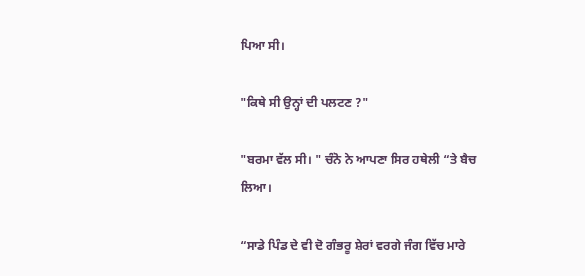ਪਿਆ ਸੀ।

"ਕਿਥੇ ਸੀ ਉਨ੍ਹਾਂ ਦੀ ਪਲਟਣ ?"

"ਬਰਮਾ ਵੱਲ ਸੀ। " ਚੰਨੋ ਨੇ ਆਪਣਾ ਸਿਰ ਹਥੇਲੀ “ਤੇ ਬੈਚ ਲਿਆ।

“ਸਾਡੇ ਪਿੰਡ ਦੇ ਵੀ ਦੋ ਗੰਭਰੂ ਸ਼ੇਰਾਂ ਵਰਗੇ ਜੰਗ ਵਿੱਚ ਮਾਰੇ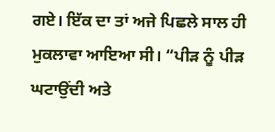ਗਏ। ਇੱਕ ਦਾ ਤਾਂ ਅਜੇ ਪਿਛਲੇ ਸਾਲ ਹੀ ਮੁਕਲਾਵਾ ਆਇਆ ਸੀ। “ਪੀੜ ਨੂੰ ਪੀੜ ਘਟਾਉਂਦੀ ਅਤੇ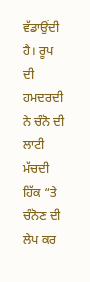ਵੱਡਾਉਂਦੀ ਹੈ। ਰੂਪ ਦੀ ਹਮਦਰਦੀ ਨੇ ਚੰਨੋ ਦੀ ਲਾਟੀ ਮੱਚਦੀ ਹਿੱਕ “ਤੇ ਚੰਨੋਣ ਦੀ ਲੇਪ ਕਰ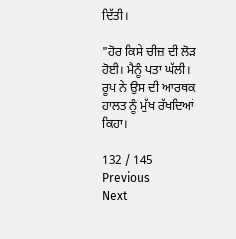ਦਿੱਤੀ।

"ਹੋਰ ਕਿਸੇ ਚੀਜ਼ ਦੀ ਲੋੜ ਹੋਈ। ਮੈਨੂੰ ਪਤਾ ਘੱਲੀ। ਰੂਪ ਨੇ ਉਸ ਦੀ ਆਰਥਕ ਹਾਲਤ ਨੂੰ ਮੁੱਖ ਰੱਖਦਿਆਂ ਕਿਹਾ।

132 / 145
Previous
Next